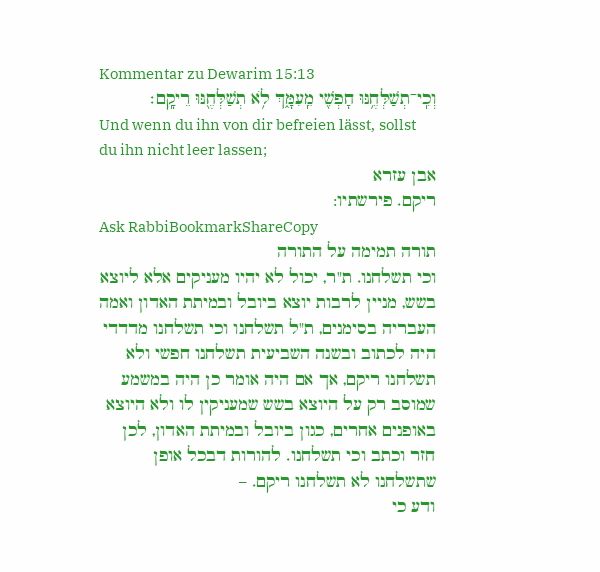Kommentar zu Dewarim 15:13
וְכִֽי־תְשַׁלְּחֶ֥נּוּ חָפְשִׁ֖י מֵֽעִמָּ֑ךְ לֹ֥א תְשַׁלְּחֶ֖נּוּ רֵיקָֽם׃
Und wenn du ihn von dir befreien lässt, sollst du ihn nicht leer lassen;
אבן עזרא
ריקם. פירשתיו:
Ask RabbiBookmarkShareCopy
תורה תמימה על התורה
וכי תשלחנו. ת"ר, יכול לא יהיו מעניקים אלא ליוצא בשש, מניין לרבות יוצא ביובל ובמיתת האדון ואמה העבריה בסימנים, ת"ל תשלחנו וכי תשלחנו מדדדי היה לכתוב ובשנה השביעית תשלחנו חפשי ולא תשלחנו ריקם, אך אם היה אומר כן היה במשמע שמוסב רק על היוצא בשש שמעניקין לו ולא היוצא באופנים אחרים, כגון ביובל ובמיתת האדון, לכן חזר וכתב וכי תשלחנו. להורות דבכל אופן שתשלחנו לא תשלחנו ריקם. –
ודע כי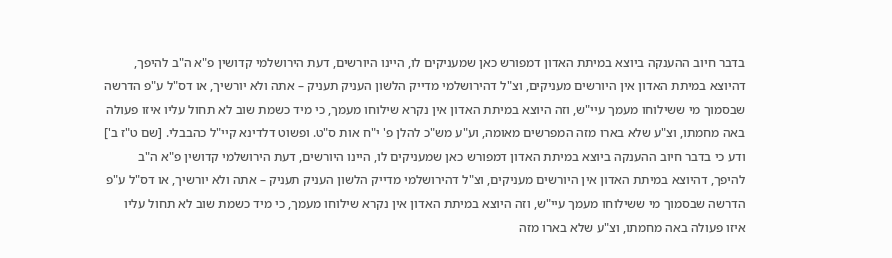בדבר חיוב ההענקה ביוצא במיתת האדון דמפורש כאן שמעניקים לו, היינו היורשים, דעת הירושלמי קדושין פ"א ה"ב להיפך, דהיוצא במיתת האדון אין היורשים מעניקים, וצ"ל דהירושלמי מדייק הלשון העניק תעניק – אתה ולא יורשיך, או דס"ל ע"פ הדרשה שבסמוך מי ששילוחו מעמך עיי"ש, וזה היוצא במיתת האדון אין נקרא שילוחו מעמך, כי מיד כשמת שוב לא תחול עליו איזו פעולה באה מחמתו, וצ"ע שלא בארו מזה המפרשים מאומה, וע"ע מש"כ להלן פ' י"ח אות ס"ט. ופשוט דלדינא קיי"ל כהבבלי. [שם ט"ז ב']
ודע כי בדבר חיוב ההענקה ביוצא במיתת האדון דמפורש כאן שמעניקים לו, היינו היורשים, דעת הירושלמי קדושין פ"א ה"ב להיפך, דהיוצא במיתת האדון אין היורשים מעניקים, וצ"ל דהירושלמי מדייק הלשון העניק תעניק – אתה ולא יורשיך, או דס"ל ע"פ הדרשה שבסמוך מי ששילוחו מעמך עיי"ש, וזה היוצא במיתת האדון אין נקרא שילוחו מעמך, כי מיד כשמת שוב לא תחול עליו איזו פעולה באה מחמתו, וצ"ע שלא בארו מזה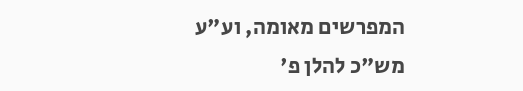המפרשים מאומה, וע"ע מש"כ להלן פ'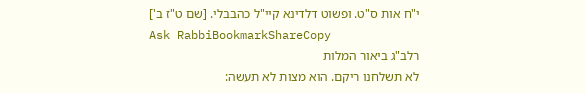י"ח אות ס"ט. ופשוט דלדינא קיי"ל כהבבלי. [שם ט"ז ב']
Ask RabbiBookmarkShareCopy
רלב"ג ביאור המלות
לא תשלחנו ריקם. הוא מצות לא תעשה: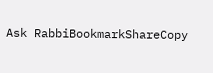Ask RabbiBookmarkShareCopy